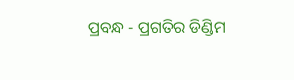ପ୍ରବନ୍ଧ - ପ୍ରଗତିର ଡିଣ୍ଡିମ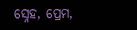ସ୍ନେହ, ପ୍ରେମ,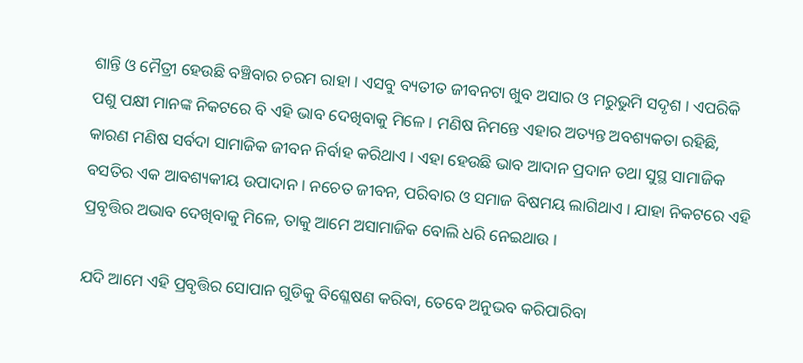ଶାନ୍ତି ଓ ମୈତ୍ରୀ ହେଉଛି ବଞ୍ଚିବାର ଚରମ ରାହା । ଏସବୁ ବ୍ୟତୀତ ଜୀବନଟା ଖୁବ ଅସାର ଓ ମରୁଭୁମି ସଦୃଶ । ଏପରିକି ପଶୁ ପକ୍ଷୀ ମାନଙ୍କ ନିକଟରେ ବି ଏହି ଭାବ ଦେଖିବାକୁ ମିଳେ । ମଣିଷ ନିମନ୍ତେ ଏହାର ଅତ୍ୟନ୍ତ ଅବଶ୍ୟକତା ରହିଛି, କାରଣ ମଣିଷ ସର୍ବଦା ସାମାଜିକ ଜୀବନ ନିର୍ବାହ କରିଥାଏ । ଏହା ହେଉଛି ଭାବ ଆଦାନ ପ୍ରଦାନ ତଥା ସୁସ୍ଥ ସାମାଜିକ ବସତିର ଏକ ଆବଶ୍ୟକୀୟ ଉପାଦାନ । ନଚେତ ଜୀବନ, ପରିବାର ଓ ସମାଜ ବିଷମୟ ଲାଗିଥାଏ । ଯାହା ନିକଟରେ ଏହି ପ୍ରବୃତ୍ତିର ଅଭାବ ଦେଖିବାକୁ ମିଳେ, ତାକୁ ଆମେ ଅସାମାଜିକ ବୋଲି ଧରି ନେଇଥାଉ ।

ଯଦି ଆମେ ଏହି ପ୍ରବୃତ୍ତିର ସୋପାନ ଗୁଡିକୁ ବିଶ୍ଳେଷଣ କରିବା, ତେବେ ଅନୁଭବ କରିପାରିବା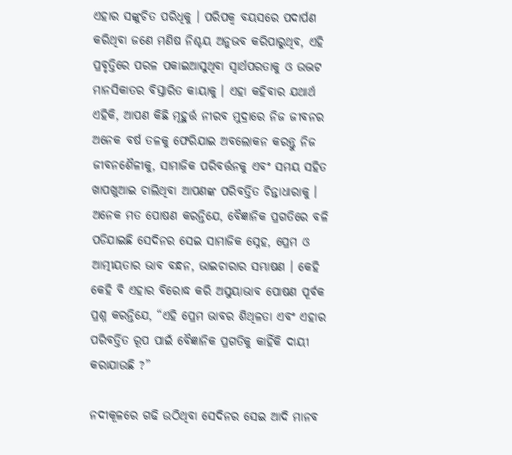ଏହାର ସଙ୍କୁଚିତ ପରିଧିକୁ । ପରିପକ୍ଵ ବୟସରେ ପଦାର୍ପଣ କରିଥିବା ଜଣେ ମଣିଷ ନିଶ୍ଚୟ ଅନୁଭବ କରିପାରୁଥିବ, ଏହି ପ୍ରବୃତ୍ତିରେ ପରଳ ପକାଇଆସୁଥିବା ସ୍ଵାର୍ଥପରତାକୁ ଓ ଉଦ୍ଭଟ ମାନସିକାତର ବିସ୍ତାରିତ କାୟାକୁ । ଏହା କହିବାର ଯଥାର୍ଥ ଏହିକି, ଆପଣ କିଛି ମୂହୁର୍ତ୍ତ ନୀରବ ମୁଦ୍ରାରେ ନିଜ ଜୀବନର ଅନେକ ବର୍ଷ ତଳକୁ ଫେରିଯାଇ ଅବଲୋକନ କରନ୍ତୁ ନିଜ ଜୀବନଶୈଳୀକୁ, ସାମାଜିକ ପରିବର୍ତ୍ତନକୁ ଏବଂ ସମୟ ସହିତ ଖାପଖୁଆଇ ଚାଲିଥିବା ଆପଣଙ୍କ ପରିବର୍ତ୍ତିତ ଚିନ୍ତାଧାରାକୁ । ଅନେକ ମତ ପୋଷଣ କରନ୍ତିଯେ, ବୈଜ୍ଞାନିକ ପ୍ରଗତିରେ ବଳି ପଡିଯାଇଛି ସେଦିନର ସେଇ ସାମାଜିକ ସ୍ନେହ, ପ୍ରେମ ଓ ଆତ୍ମୀୟତାର ଭାବ ବନ୍ଧନ, ଭାଇଚାରାର ସମ୍ଭାଷଣ । କେହି କେହି ବି ଏହାର ବିରୋଦ୍ଧ କରି ଅସୁୟାଭାବ ପୋଷଣ ପୂର୍ବକ ପ୍ରଶ୍ନ କରନ୍ତିଯେ, “ଏହି ପ୍ରେମ ଭାବର ଶିଥିଳତା ଏବଂ ଏହାର ପରିବର୍ତ୍ତିତ ରୂପ ପାଇଁ ବୈଜ୍ଞାନିକ ପ୍ରଗତିକୁ କାହିଁକି ଦାୟୀ କରାଯାଉଛି ?”

ନଦୀକୂଳରେ ଗଢି ଉଠିଥିବା ସେଦିନର ସେଇ ଆଦି ମାନବ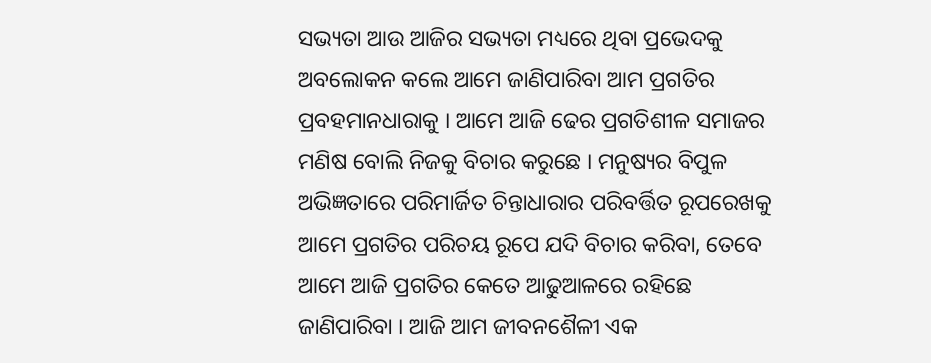ସଭ୍ୟତା ଆଉ ଆଜିର ସଭ୍ୟତା ମଧ୍ୟରେ ଥିବା ପ୍ରଭେଦକୁ ଅବଲୋକନ କଲେ ଆମେ ଜାଣିପାରିବା ଆମ ପ୍ରଗତିର ପ୍ରବହମାନଧାରାକୁ । ଆମେ ଆଜି ଢେର ପ୍ରଗତିଶୀଳ ସମାଜର ମଣିଷ ବୋଲି ନିଜକୁ ବିଚାର କରୁଛେ । ମନୁଷ୍ୟର ବିପୁଳ ଅଭିଜ୍ଞତାରେ ପରିମାର୍ଜିତ ଚିନ୍ତାଧାରାର ପରିବର୍ତ୍ତିତ ରୂପରେଖକୁ ଆମେ ପ୍ରଗତିର ପରିଚୟ ରୂପେ ଯଦି ବିଚାର କରିବା, ତେବେ ଆମେ ଆଜି ପ୍ରଗତିର କେତେ ଆଢୁଆଳରେ ରହିଛେ ଜାଣିପାରିବା । ଆଜି ଆମ ଜୀବନଶୈଳୀ ଏକ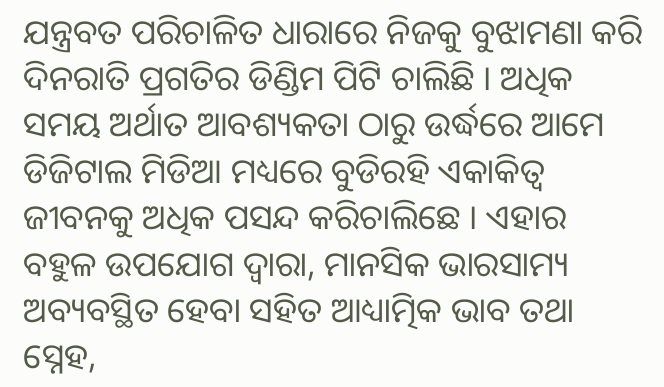ଯନ୍ତ୍ରବତ ପରିଚାଳିତ ଧାରାରେ ନିଜକୁ ବୁଝାମଣା କରି ଦିନରାତି ପ୍ରଗତିର ଡିଣ୍ଡିମ ପିଟି ଚାଲିଛି । ଅଧିକ ସମୟ ଅର୍ଥାତ ଆବଶ୍ୟକତା ଠାରୁ ଉର୍ଦ୍ଧରେ ଆମେ ଡିଜିଟାଲ ମିଡିଆ ମଧ୍ୟରେ ବୁଡିରହି ଏକାକିତ୍ଵ ଜୀବନକୁ ଅଧିକ ପସନ୍ଦ କରିଚାଲିଛେ । ଏହାର ବହୁଳ ଉପଯୋଗ ଦ୍ଵାରା, ମାନସିକ ଭାରସାମ୍ୟ ଅବ୍ୟବସ୍ଥିତ ହେବା ସହିତ ଆଧ୍ୟାତ୍ମିକ ଭାବ ତଥା ସ୍ନେହ,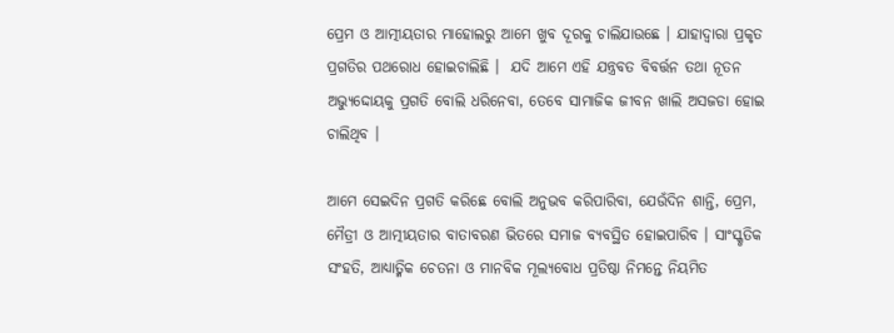ପ୍ରେମ ଓ ଆତ୍ମୀୟତାର ମାହୋଲରୁ ଆମେ ଖୁବ ଦୂରକୁ ଚାଲିଯାଉଛେ । ଯାହାଦ୍ଵାରା ପ୍ରକୃତ ପ୍ରଗତିର ପଥରୋଧ ହୋଇଚାଲିଛି ।  ଯଦି ଆମେ ଏହି ଯନ୍ତ୍ରବତ ବିବର୍ତ୍ତନ ତଥା ନୂତନ ଅଭ୍ୟୁଦ୍ଦୋୟକୁ ପ୍ରଗତି ବୋଲି ଧରିନେବା, ତେବେ ସାମାଜିକ ଜୀବନ ଖାଲି ଅସଜଡା ହୋଇ ଚାଲିଥିବ ।

ଆମେ ସେଇଦିନ ପ୍ରଗତି କରିଛେ ବୋଲି ଅନୁଭବ କରିପାରିବା, ଯେଉଁଦିନ ଶାନ୍ତି, ପ୍ରେମ, ମୈତ୍ରୀ ଓ ଆତ୍ମୀୟତାର ବାତାବରଣ ଭିତରେ ସମାଜ ବ୍ୟବସ୍ଥିତ ହୋଇପାରିବ । ସାଂସ୍କୃତିକ ସଂହତି, ଆଧ୍ୟାତ୍ମିକ ଚେତନା ଓ ମାନବିକ ମୂଲ୍ୟବୋଧ ପ୍ରତିଷ୍ଠା ନିମନ୍ତେ ନିୟମିତ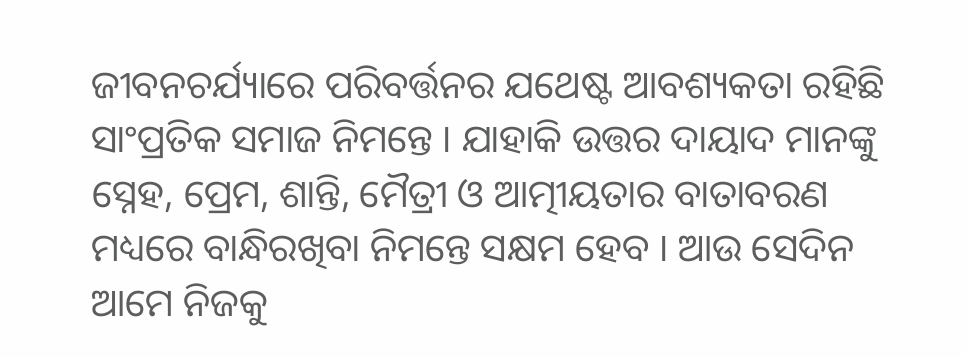ଜୀବନଚର୍ଯ୍ୟାରେ ପରିବର୍ତ୍ତନର ଯଥେଷ୍ଟ ଆବଶ୍ୟକତା ରହିଛି ସାଂପ୍ରତିକ ସମାଜ ନିମନ୍ତେ । ଯାହାକି ଉତ୍ତର ଦାୟାଦ ମାନଙ୍କୁ ସ୍ନେହ, ପ୍ରେମ, ଶାନ୍ତି, ମୈତ୍ରୀ ଓ ଆତ୍ମୀୟତାର ବାତାବରଣ ମଧ୍ୟରେ ବାନ୍ଧିରଖିବା ନିମନ୍ତେ ସକ୍ଷମ ହେବ । ଆଉ ସେଦିନ ଆମେ ନିଜକୁ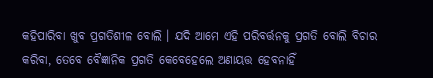କହିପାରିବା ଖୁବ ପ୍ରଗତିଶୀଳ ବୋଲି । ଯଦି ଆମେ ଏହି ପରିବର୍ତ୍ତନକୁ ପ୍ରଗତି ବୋଲି ବିଚାର କରିବା, ତେବେ ବୈଜ୍ଞାନିକ ପ୍ରଗତି କେବେହେଲେ ଅଣାୟତ୍ତ ହେବନାହିଁ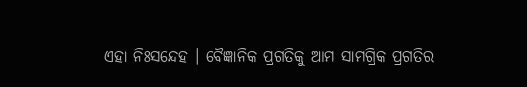ଏହା ନିଃସନ୍ଦେହ । ବୈଜ୍ଞାନିକ ପ୍ରଗତିକୁ ଆମ ସାମଗ୍ରିକ ପ୍ରଗତିର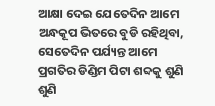ଆକ୍ଷା ଦେଇ ଯେତେଦିନ ଆମେ ଅନ୍ଧକୂପ ଭିତରେ ବୁଡି ରହିଥିବା, ସେତେଦିନ ପର୍ଯ୍ୟନ୍ତ ଆମେ ପ୍ରଗତିର ଡିଣ୍ଡିମ ପିଟା ଶବ୍ଦକୁ ଶୁଣି ଶୁଣି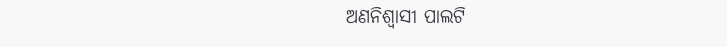ଅଣନିଶ୍ଵାସୀ ପାଲଟି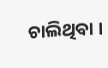ଚାଲିଥିବା ।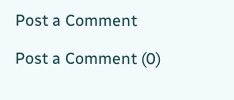Post a Comment

Post a Comment (0)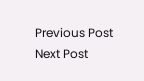Previous Post Next Post